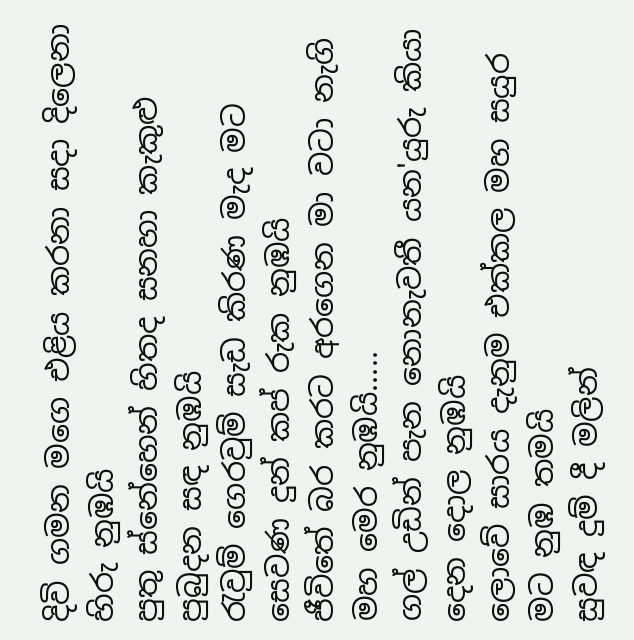දිවි ගමන මගෙ එළිය කරනා සදා දිලෙනා හිරු නුඹයි
පුතු ස්නේහෙන් හිතද සනහා කැකුළු පුබුදන සඳ නුඹයි
රැවුම් ගෙරවුම් සැඩ කිරණ මැද මට සෙවණ දුන් කප් රුක නුඹයි
ජීවිතේ බර කරට අරගෙන මා වටා නැගි මහ මෙර නුඹයි.....
ගල් උඩින් පැන නොනැවතී යන'යුරු කියා දෙන දොල නුඹයි
ලොවේ සාරය දැනුම එක්කල මහ සයුර මට නුඹ තමයි
සුවඳ දුම් දී මලින්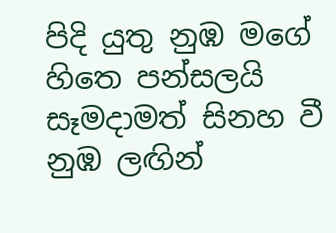පිදි යුතු නුඹ මගේ හිතෙ පන්සලයි
සෑමදාමත් සිනහ වී නුඹ ලඟින්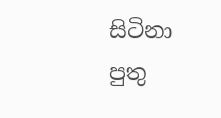සිටිනා පුතු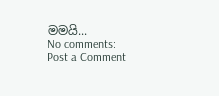මමයි...
No comments:
Post a Comment